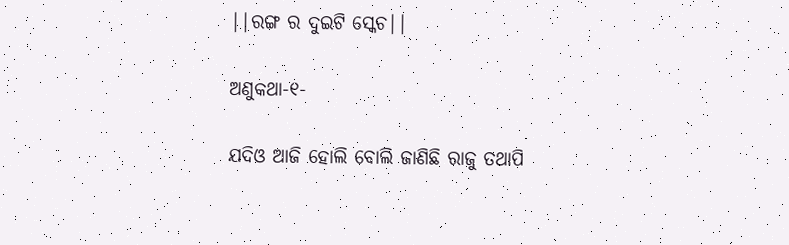||ରଙ୍ଗ ର ଦୁଇଟି ସ୍କେଚ||

ଅଣୁକଥା-୧-

ଯଦିଓ ଆଜି ହୋଲି ବୋଲି ଜାଣିଛି ରାଜୁ ତଥାପି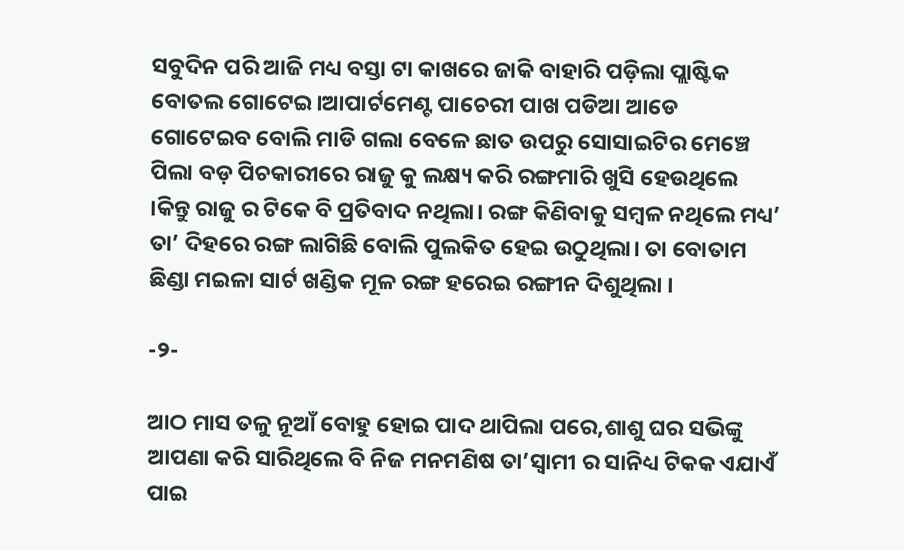ସବୁଦିନ ପରି ଆଜି ମଧ୍ୟ ବସ୍ତା ଟା କାଖରେ ଜାକି ବାହାରି ପଡ଼ିଲା ପ୍ଲାଷ୍ଟିକ ବୋତଲ ଗୋଟେଇ।ଆପାର୍ଟମେଣ୍ଟ ପାଚେରୀ ପାଖ ପଡିଆ ଆଡେ ଗୋଟେଇବ ବୋଲି ମାଡି ଗଲା ବେଳେ ଛାତ ଉପରୁ ସୋସାଇଟିର ମେଞ୍ଚେ ପିଲା ବଡ଼ ପିଚକାରୀରେ ରାଜୁ କୁ ଲକ୍ଷ୍ୟ କରି ରଙ୍ଗମାରି ଖୁସି ହେଉଥିଲେ ।କିନ୍ତୁ ରାଜୁ ର ଟିକେ ବି ପ୍ରତିବାଦ ନଥିଲା। ରଙ୍ଗ କିଣିବାକୁ ସମ୍ବଳ ନଥିଲେ ମଧ୍ୟ’ ତା’ ଦିହରେ ରଙ୍ଗ ଲାଗିଛି ବୋଲି ପୁଲକିତ ହେଇ ଉଠୁଥିଲା। ତା ବୋତାମ ଛିଣ୍ଡା ମଇଳା ସାର୍ଟ ଖଣ୍ଡିକ ମୂଳ ରଙ୍ଗ ହରେଇ ରଙ୍ଗୀନ ଦିଶୁଥିଲା ।

-୨-

ଆଠ ମାସ ତଳୁ ନୂଆଁ ବୋହୁ ହୋଇ ପାଦ ଥାପିଲା ପରେ,ଶାଶୁ ଘର ସଭିଙ୍କୁ ଆପଣା କରି ସାରିଥିଲେ ବି ନିଜ ମନମଣିଷ ତା’ସ୍ବାମୀ ର ସାନିଧ୍ୟ ଟିକକ ଏଯାଏଁ ପାଇ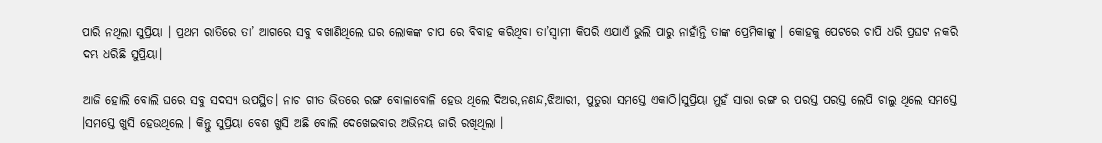ପାରି ନଥିଲା ସୁପ୍ରିୟା । ପ୍ରଥମ ରାତିରେ ତା’ ଆଗରେ ସବୁ ବଖାଣିଥିଲେ ଘର ଲୋକଙ୍କ ଚାପ ରେ ବିବାହ କରିଥିବା ତା’ସ୍ବାମୀ କିପରି ଏଯାଏଁ ଭୁଲି ପାରୁ ନାହାଁନ୍ତି ତାଙ୍କ ପ୍ରେମିକାଙ୍କୁ । କୋହକୁ ପେଟରେ ଚାପି ଧରି ପ୍ରଘଟ ନକରି ଦମ୍ଭ ଧରିଛି ସୁପ୍ରିୟା।

ଆଜି ହୋଲି ବୋଲି ଘରେ ସବୁ ସଦସ୍ୟ ଉପସ୍ଥିତ। ନାଚ ଗୀତ ଭିତରେ ରଙ୍ଗ ବୋଳାବୋଳି ହେଉ ଥିଲେ ଦିଅର,ନଣନ୍ଦ,ଝିଆରୀ, ପୁତୁରା ସମସ୍ତେ ଏକାଠି।ସୁପ୍ରିୟା ମୁହଁ ସାରା ରଙ୍ଗ ର ପରସ୍ତ ପରସ୍ତ ଲେପି ଚାଲୁ ଥିଲେ ସମସ୍ତେ ।ସମସ୍ତେ ଖୁସି ହେଉଥିଲେ । କିନ୍ତୁ ସୁପ୍ରିୟା ବେଶ ଖୁସି ଅଛି ବୋଲି ଦେଖେଇବାର ଅଭିନୟ ଜାରି ରଖିଥିଲା ।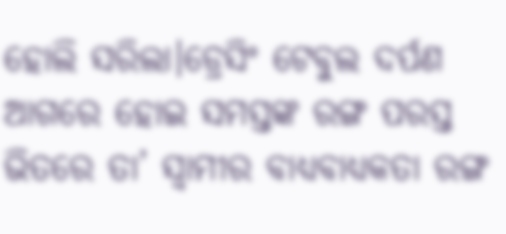ହୋଲି ସରିଲା।ଡ୍ରେସିଂ ଟେବୁଲ ଦର୍ପଣ ଆଗରେ ହୋଇ ସମସ୍ତଙ୍କ ରଙ୍ଗ ପରସ୍ତ ଭିତରେ ତା’ ସ୍ବାମୀର ବାଧ୍ୟବାଧ୍ୟକତା ରଙ୍ଗ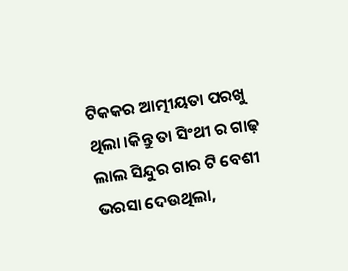ଟିକକର ଆତ୍ମୀୟତା ପରଖୁ ଥିଲା ।କିନ୍ତୁ ତା ସିଂଥୀ ର ଗାଢ଼ ଲାଲ ସିନ୍ଦୁର ଗାର ଟି ବେଶୀ ଭରସା ଦେଉଥିଲା,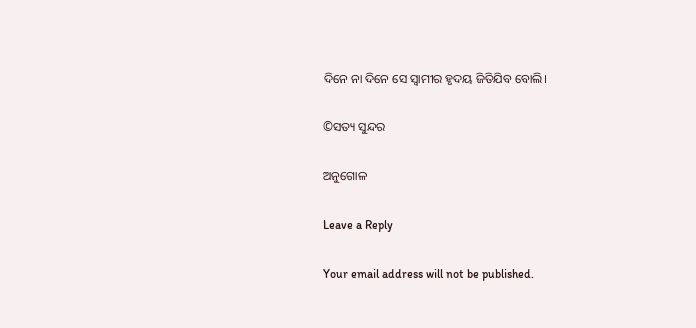ଦିନେ ନା ଦିନେ ସେ ସ୍ୱାମୀର ହୃଦୟ ଜିତିଯିବ ବୋଲି।

©ସତ୍ୟ ସୁନ୍ଦର

ଅନୁଗୋଳ

Leave a Reply

Your email address will not be published.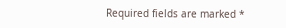Required fields are marked *